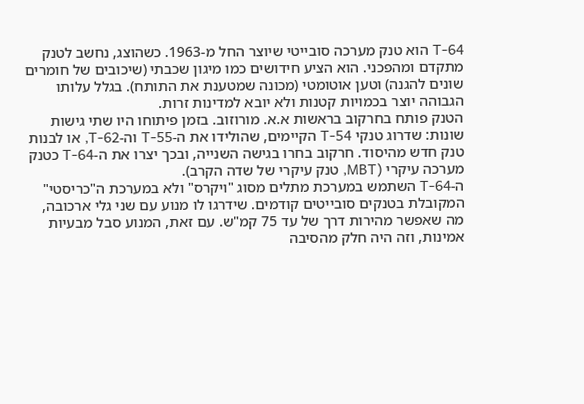T-64 הוא טנק מערכה סובייטי שיוצר החל מ-1963. כשהוצג, נחשב לטנק מתקדם ומהפכני. הוא הציע חידושים כמו מיגון שכבתי (שיכובים של חומרים שונים להגנה) וטען אוטומטי (מכונה שמטענת את התותח). בגלל עלותו הגבוהה יוצר בכמויות קטנות ולא יובא למדינות זרות.
הטנק פותח בחרקוב בראשות א.א. מורוזוב. בזמן פיתוחו היו שתי גישות שונות: שדרוג טנקי T-54 הקיימים, שהולידו את ה-T-55 וה-T-62, או לבנות טנק חדש מהיסוד. חרקוב בחרו בגישה השנייה, ובכך יצרו את ה-T-64 כטנק מערכה עיקרי (MBT, טנק עיקרי של שדה הקרב).
ה-T-64 השתמש במערכת מתלים מסוג "ויקרס" ולא במערכת ה"כריסטי" המקובלת בטנקים סובייטים קודמים. שידרגו לו מנוע עם שני גלי ארכובה, מה שאפשר מהירות דרך של עד 75 קמ"ש. עם זאת, המנוע סבל מבעיות אמינות, וזה היה חלק מהסיבה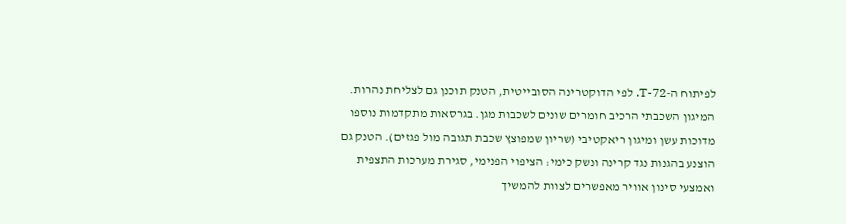לפיתוח ה-T-72. לפי הדוקטרינה הסובייטית, הטנק תוכנן גם לצליחת נהרות.
המיגון השכבתי הרכיב חומרים שונים לשכבות מגן. בגרסאות מתקדמות נוספו מדוכות עשן ומיגון ריאקטיבי (שריון שמפוצץ שכבת תגובה מול פגזים). הטנק גם הוצנע בהגנות נגד קרינה ונשק כימי: הציפוי הפנימי, סגירת מערכות התצפית ואמצעי סינון אוויר מאפשרים לצוות להמשיך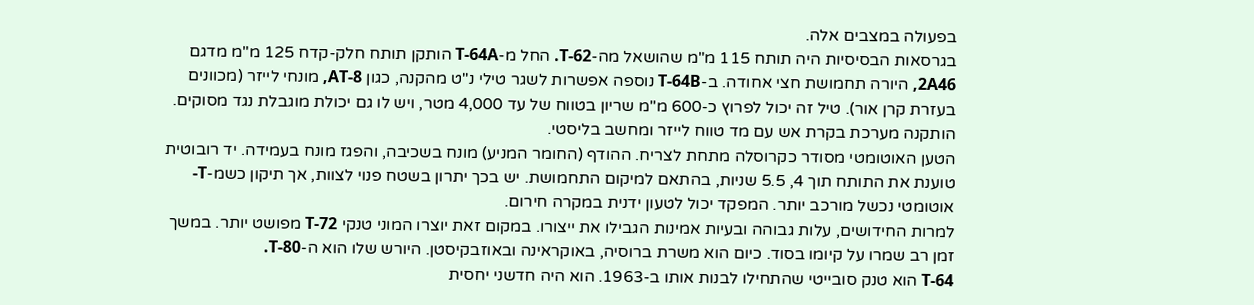בפעולה במצבים אלה.
בגרסאות הבסיסיות היה תותח 115 מ"מ שהושאל מה-T-62. החל מ-T-64A הותקן תותח חלק-קדח 125 מ"מ מדגם 2A46, היורה תחמושת חצי אחודה. ב-T-64B נוספה אפשרות לשגר טילי נ"ט מהקנה, כגון AT-8, מונחי לייזר (מכוונים בעזרת קרן אור). טיל זה יכול לפרוץ כ-600 מ"מ שריון בטווח של עד 4,000 מטר, ויש לו גם יכולת מוגבלת נגד מסוקים. הותקנה מערכת בקרת אש עם מד טווח לייזר ומחשב בליסטי.
הטען האוטומטי מסודר כקרוסלה מתחת לצריח. ההודף (החומר המניע) מונח בשכיבה, והפגז מונח בעמידה. יד רובוטית טוענת את התותח תוך 4, 5.5 שניות, בהתאם למיקום התחמושת. יש בכך יתרון בשטח פנוי לצוות, אך תיקון כשמ-T-אוטומטי נכשל מורכב יותר. המפקד יכול לטעון ידנית במקרה חירום.
למרות החידושים, עלות גבוהה ובעיות אמינות הגבילו את ייצורו. במקום זאת יוצרו המוני טנקי T-72 מפושט יותר. במשך זמן רב שמרו על קיומו בסוד. כיום הוא משרת ברוסיה, באוקראינה ובאוזבקיסטן. היורש שלו הוא ה-T-80.
T-64 הוא טנק סובייטי שהתחילו לבנות אותו ב-1963. הוא היה חדשני יחסית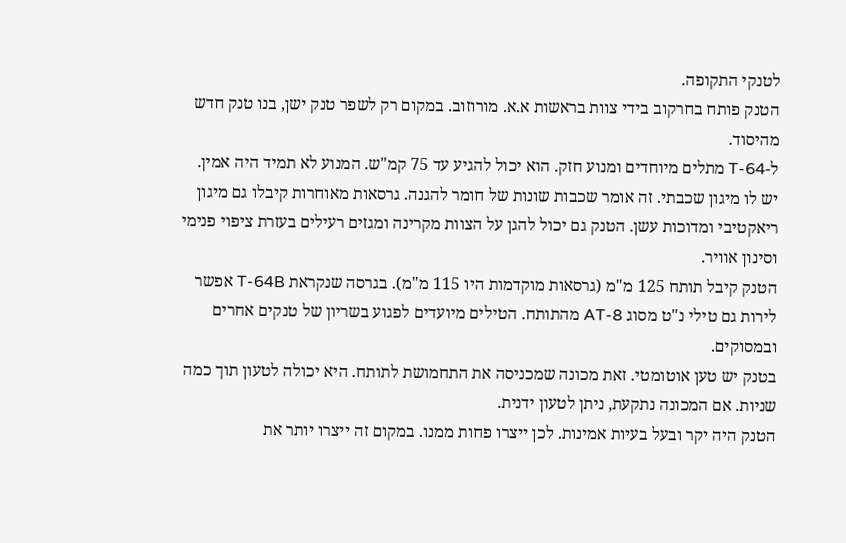לטנקי התקופה.
הטנק פותח בחרקוב בידי צוות בראשות א.א. מורוזוב. במקום רק לשפר טנק ישן, בנו טנק חדש מהיסוד.
ל-T-64 מתלים מיוחדים ומנוע חזק. הוא יכול להגיע עד 75 קמ"ש. המנוע לא תמיד היה אמין.
יש לו מיגון שכבתי. זה אומר שכבות שונות של חומר להגנה. גרסאות מאוחרות קיבלו גם מיגון ריאקטיבי ומדוכות עשן. הטנק גם יכול להגן על הצוות מקרינה ומגזים רעילים בעזרת ציפוי פנימי וסינון אוויר.
הטנק קיבל תותח 125 מ"מ (גרסאות מוקדמות היו 115 מ"מ). בגרסה שנקראת T-64B אפשר לירות גם טילי נ"ט מסוג AT-8 מהתותח. הטילים מיועדים לפגוע בשריון של טנקים אחרים ובמסוקים.
בטנק יש טען אוטומטי. זאת מכונה שמכניסה את התחמושת לתותח. היא יכולה לטעון תוך כמה שניות. אם המכונה נתקעת, ניתן לטעון ידנית.
הטנק היה יקר ובעל בעיות אמינות. לכן ייצרו פחות ממנו. במקום זה ייצרו יותר את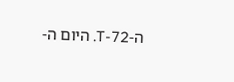ה-T-72. היום ה-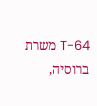T-64 משרת ברוסיה,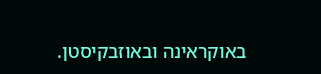באוקראינה ובאוזבקיסטן.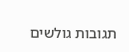תגובות גולשים